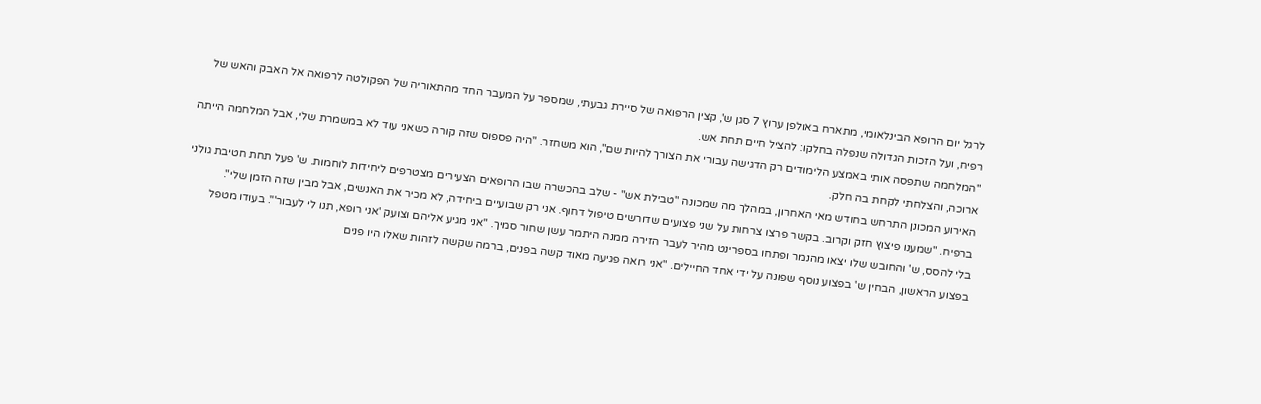לרגל יום הרופא הבינלאומי, מתארח באולפן ערוץ 7 סגן ש', קצין הרפואה של סיירת גבעתי, שמספר על המעבר החד מהתאוריה של הפקולטה לרפואה אל האבק והאש של רפיח, ועל הזכות הגדולה שנפלה בחלקו: להציל חיים תחת אש.
"המלחמה שתפסה אותי באמצע הלימודים רק הדגישה עבורי את הצורך להיות שם", הוא משחזר. "היה פספוס שזה קורה כשאני עוד לא במשמרת שלי, אבל המלחמה הייתה ארוכה, והצלחתי לקחת בה חלק.
האירוע המכונן התרחש בחודש מאי האחרון, במהלך מה שמכונה "טבילת אש" - שלב בהכשרה שבו הרופאים הצעירים מצטרפים ליחידות לוחמות. ש' פעל תחת חטיבת גולני ברפיח. "שמענו פיצוץ חזק וקרוב. בקשר פרצו צרחות על שני פצועים שדורשים טיפול דחוף. אני רק שבועיים ביחידה, לא מכיר את האנשים, אבל מבין שזה הזמן שלי".
בלי להסס, ש' והחובש שלו יצאו מהנמר ופתחו בספרינט מהיר לעבר הזירה ממנה היתמר עשן שחור סמיך. "אני מגיע אליהם וצועק 'אני רופא, תנו לי לעבור'". בעודו מטפל בפצוע הראשון, הבחין ש' בפצוע נוסף שפונה על ידי אחד החיילים. "אני רואה פגיעה מאוד קשה בפנים, ברמה שקשה לזהות שאלו היו פנים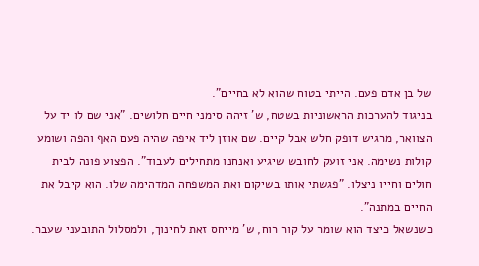של בן אדם פעם. הייתי בטוח שהוא לא בחיים".
בניגוד להערכות הראשוניות בשטח, ש' זיהה סימני חיים חלושים. "אני שם לו יד על הצוואר, מרגיש דופק חלש אבל קיים. שם אוזן ליד איפה שהיה פעם האף והפה ושומע קולות נשימה. אני זועק לחובש שיגיע ואנחנו מתחילים לעבוד". הפצוע פונה לבית חולים וחייו ניצלו. "פגשתי אותו בשיקום ואת המשפחה המדהימה שלו. הוא קיבל את החיים במתנה".
כשנשאל כיצד הוא שומר על קור רוח, ש' מייחס זאת לחינוך, ולמסלול התובעני שעבר.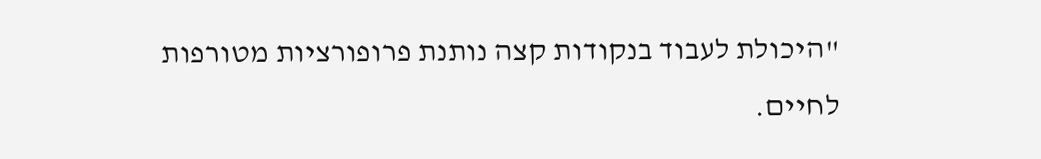"היכולת לעבוד בנקודות קצה נותנת פרופורציות מטורפות לחיים.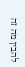להבין מה זה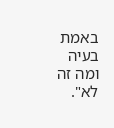באמת בעיה ומה זה לא".